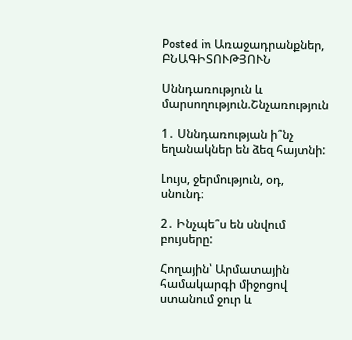Posted in Առաջադրանքներ, ԲՆԱԳԻՏՈՒԹՅՈՒՆ

Սննդառություն և մարսողություն.Շնչառություն

1․ Սննդառության ի՞նչ եղանակներ են ձեզ հայտնի:

Լույս, ջերմություն, օդ, սնունդ։

2․ Ինչպե՞ս են սնվում բույսերը:

Հողային՝ Արմատային համակարգի միջոցով ստանում ջուր և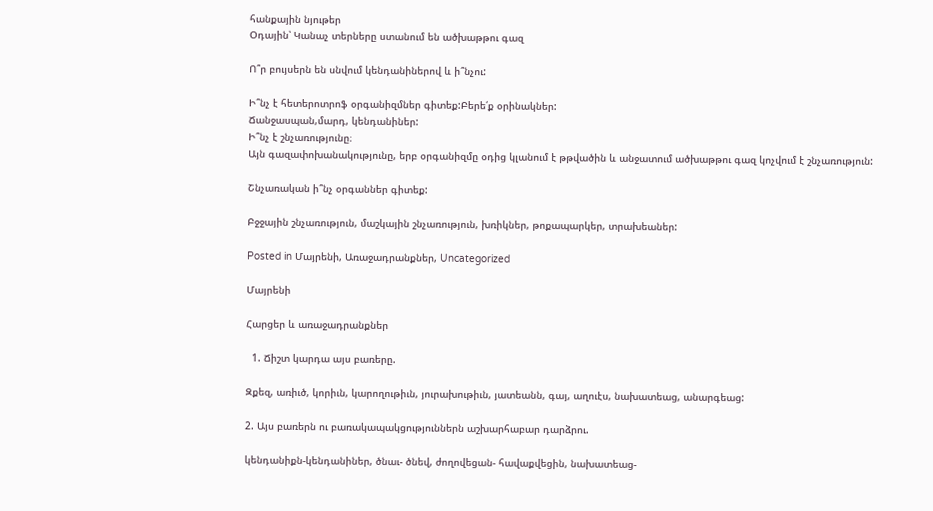հանքային նյութեր
Օդային՝ Կանաչ տերները ստանում են ածխաթթու գազ

Ո՞ր բույսերն են սնվում կենդանիներով և ի՞նչու:

Ի՞նչ է հետերոտրոֆ օրգանիզմներ գիտեք:Բերե՛ք օրինակներ:
Ճանջասպան,մարդ, կենդանիներ:
Ի՞նչ է շնչառությունը։
Այն գազափոխանակությունը, երբ օրգանիզմը օդից կլանում է թթվածին և անջատում ածխաթթու գազ կոչվում է շնչառություն:

Շնչառական ի՞նչ օրգաններ գիտեք:

Բջջային շնչառություն, մաշկային շնչառություն, խռիկներ, թոքապարկեր, տրախեաներ:

Posted in Մայրենի, Առաջադրանքներ, Uncategorized

Մայրենի

Հարցեր և առաջադրանքներ

  1. Ճիշտ կարդա այս բառերը.

Զքեզ, առիւծ, կորիւն, կարողութիւն, յուրախութիւն, յատեանն, գայ, աղուէս, նախատեաց, անարգեաց:

2. Այս բառերն ու բառակապակցություններն աշխարհաբար դարձրու.

կենդանիքն-կենդանիներ, ծնաւ- ծնեվ, ժողովեցան- հավաքվեցին, նախատեաց-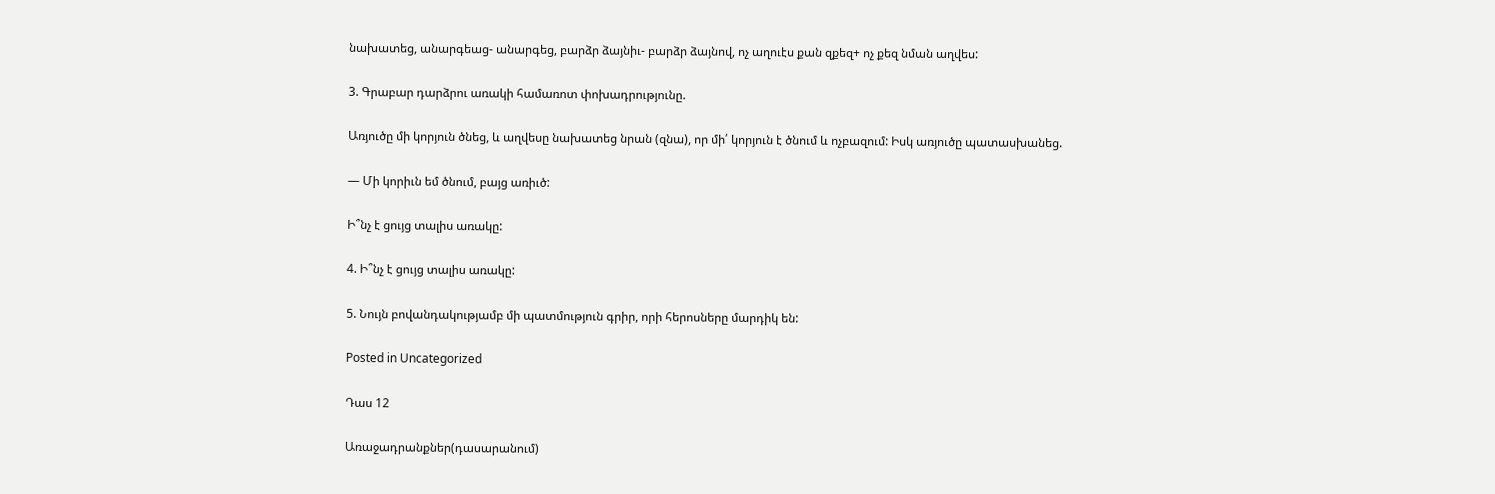նախատեց, անարգեաց- անարգեց, բարձր ձայնիւ- բարձր ձայնով, ոչ աղուէս քան զքեզ+ ոչ քեզ նման աղվես:

3. Գրաբար դարձրու առակի համառոտ փոխադրությունը.

Առյուծը մի կորյուն ծնեց, և աղվեսը նախատեց նրան (զնա), որ մի՛ կորյուն է ծնում և ոչբազում: Իսկ առյուծը պատասխանեց.

— Մի կորիւն եմ ծնում, բայց առիւծ:

Ի՞նչ է ցույց տալիս առակը:

4. Ի՞նչ է ցույց տալիս առակը:

5. Նույն բովանդակությամբ մի պատմություն գրիր, որի հերոսները մարդիկ են:

Posted in Uncategorized

Դաս 12

Առաջադրանքներ(դասարանում)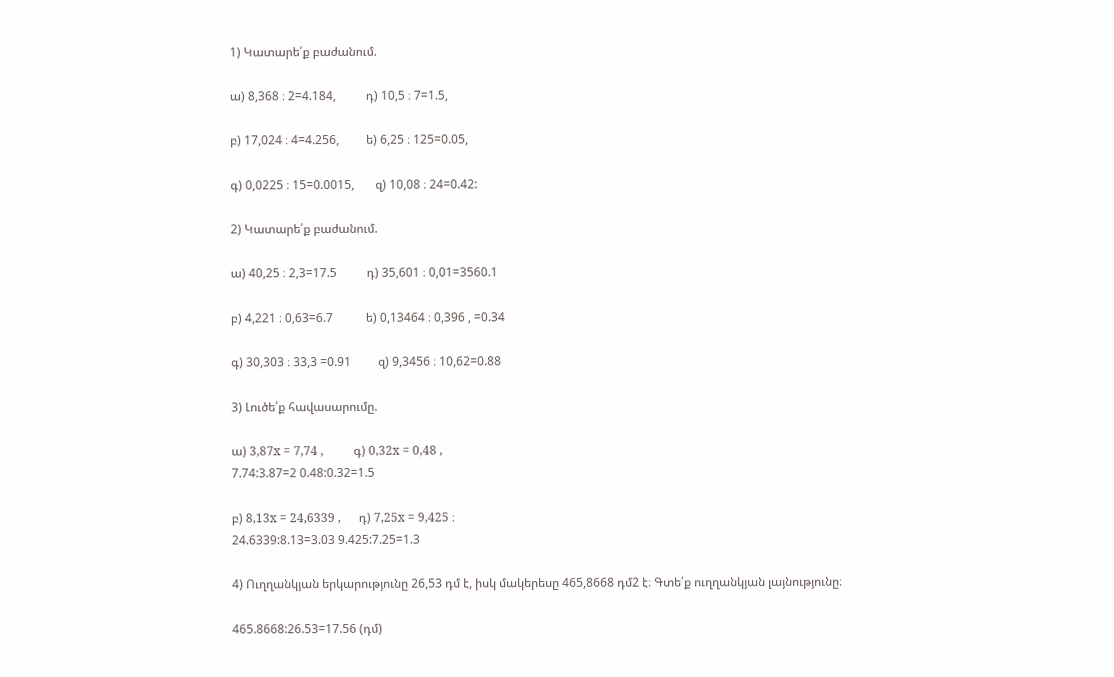1) Կատարե՛ք բաժանում.

ա) 8,368 ։ 2=4.184,          դ) 10,5 ։ 7=1.5,

բ) 17,024 ։ 4=4.256,         ե) 6,25 ։ 125=0.05,

գ) 0,0225 ։ 15=0.0015,       զ) 10,08 ։ 24=0.42:

2) Կատարե՛ք բաժանում.

ա) 40,25 ։ 2,3=17.5          դ) 35,601 ։ 0,01=3560.1

բ) 4,221 ։ 0,63=6.7           ե) 0,13464 ։ 0,396 , =0.34

գ) 30,303 ։ 33,3 =0.91         զ) 9,3456 ։ 10,62=0.88

3) Լուծե՛ք հավասարումը.

ա) 3,87x = 7,74 ,          գ) 0,32x = 0,48 ,
7.74:3.87=2 0.48:0.32=1.5

բ) 8,13x = 24,6339 ,      դ) 7,25x = 9,425 ։
24.6339:8.13=3.03 9.425:7.25=1.3

4) Ուղղանկյան երկարությունը 26,53 դմ է, իսկ մակերեսը 465,8668 դմ2 է։ Գտե՛ք ուղղանկյան լայնությունը։

465.8668:26.53=17.56 (դմ)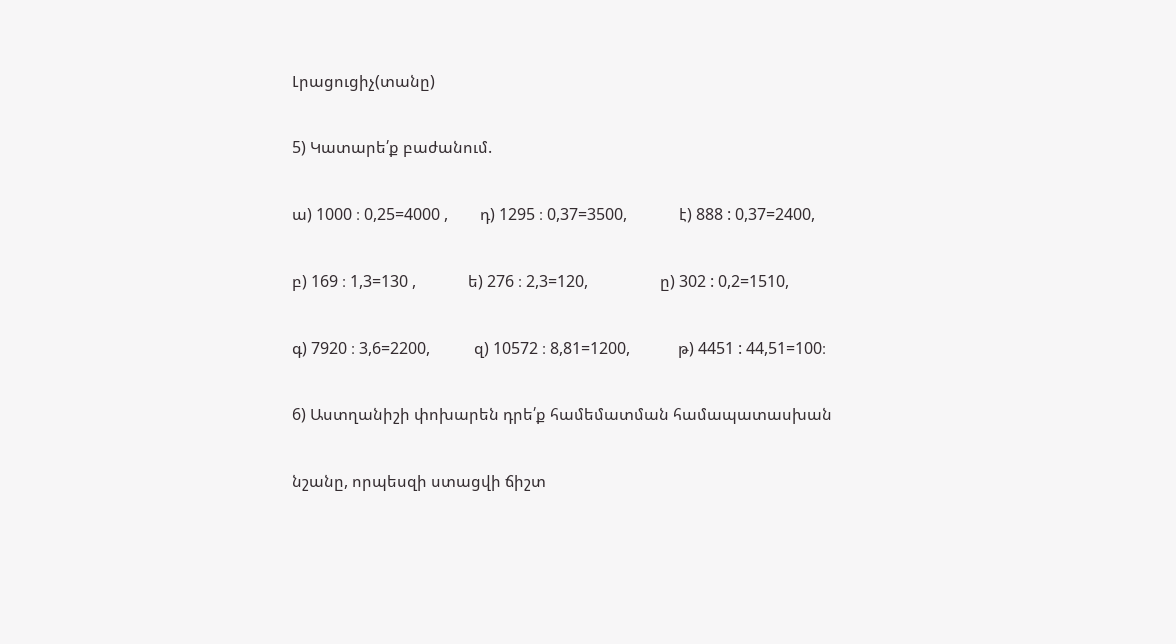Լրացուցիչ(տանը)

5) Կատարե՛ք բաժանում.

ա) 1000 ։ 0,25=4000 ,        դ) 1295 ։ 0,37=3500,             է) 888 : 0,37=2400,

բ) 169 ։ 1,3=130 ,             ե) 276 ։ 2,3=120,                  ը) 302 : 0,2=1510,

գ) 7920 ։ 3,6=2200,           զ) 10572 ։ 8,81=1200,            թ) 4451 : 44,51=100։

6) Աստղանիշի փոխարեն դրե՛ք համեմատման համապատասխան

նշանը, որպեսզի ստացվի ճիշտ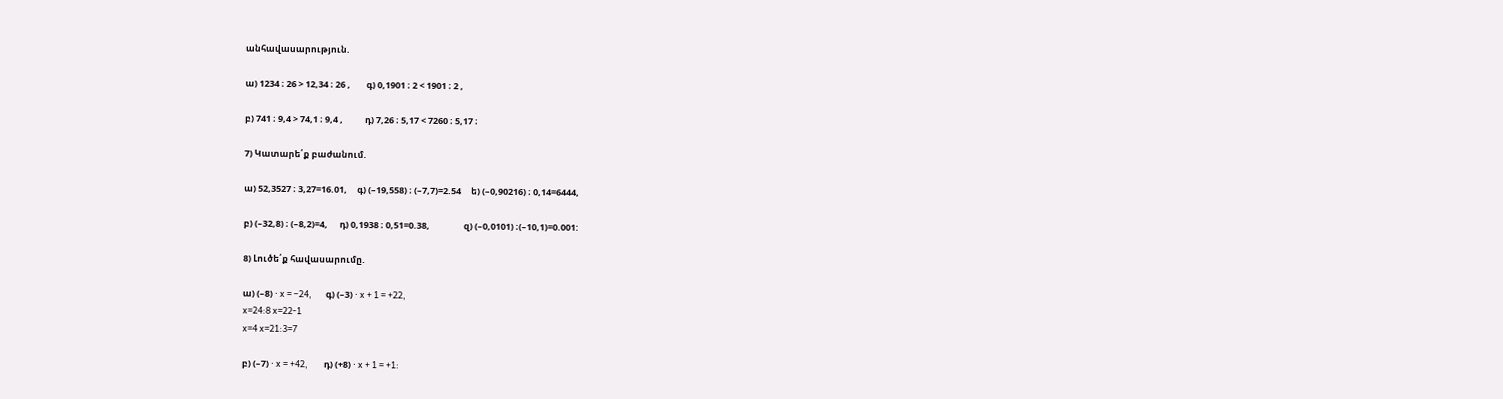անհավասարություն.

ա) 1234 ։ 26 > 12,34 ։ 26 ,        գ) 0,1901 ։ 2 < 1901 ։ 2 ,

բ) 741 ։ 9,4 > 74,1 ։ 9,4 ,           դ) 7,26 ։ 5,17 < 7260 ։ 5,17 ։

7) Կատարե՛ք բաժանում.

ա) 52,3527 ։ 3,27=16.01,     գ) (–19,558) ։ (–7,7)=2.54     ե) (–0,90216) ։ 0,14=6444,

բ) (–32,8) ։ (–8,2)=4,      դ) 0,1938 ։ 0,51=0.38,                 զ) (–0,0101) ։(–10,1)=0.001:

8) Լուծե՛ք հավասարումը.

ա) (–8) ⋅ x = –24,       գ) (–3) ⋅ x + 1 = +22,
x=24:8 x=22-1
x=4 x=21:3=7

բ) (–7) ⋅ x = +42,        դ) (+8) ⋅ x + 1 = +1: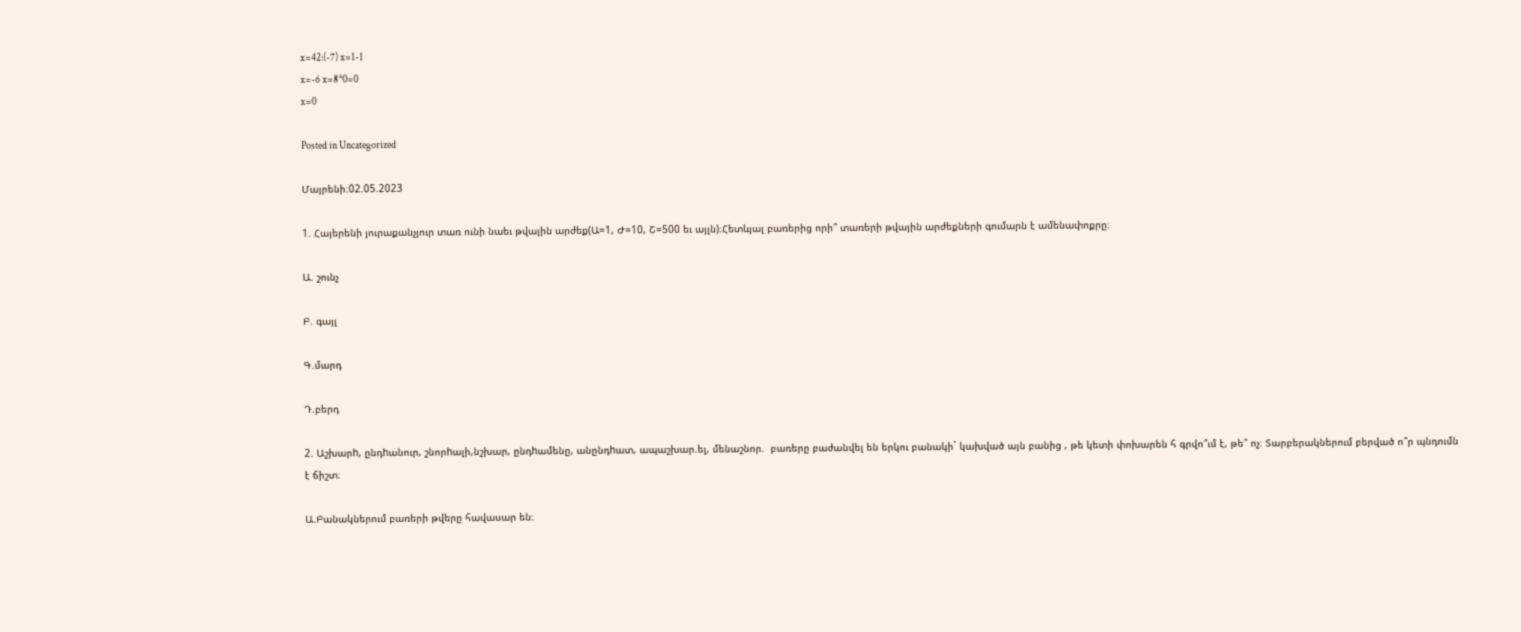x=42:(-7) x=1-1
x=-6 x=8*0=0
x=0

Posted in Uncategorized

Մայրենի։02.05.2023

1. Հայերենի յուրաքանչյուր տառ ունի նաեւ թվային արժեք(Ա=1, Ժ=10, Շ=500 եւ այլն)։Հետևյալ բառերից որի՞ տառերի թվային արժեքների գումարն է ամենափոքրը։

Ա. շունչ

Բ. գայլ

Գ.մարդ

Դ.բերդ

2. Աշխարh, ընդhանուր, շնորhալի,նշխար, ընդhամենը, անընդhատ, ապաշխար.ել, մենաշնոր.  բառերը բաժանվել են երկու բանակի` կախված այն բանից , թե կետի փոխարեն հ գրվո՞ւմ է, թե՞ ոչ։ Տարբերակներում բերված ո՞ր պնդումն է ճիշտ։

Ա.Բանակներում բառերի թվերը հավասար են։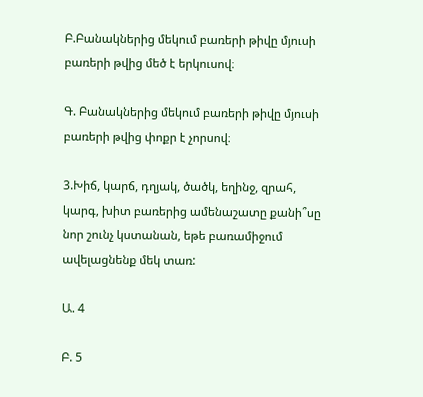Բ.Բանակներից մեկում բառերի թիվը մյուսի բառերի թվից մեծ է երկուսով։

Գ. Բանակներից մեկում բառերի թիվը մյուսի բառերի թվից փոքր է չորսով։

3.Խիճ, կարճ, դղյակ, ծածկ, եղինջ, զրահ, կարգ, խիտ բառերից ամենաշատը քանի՞սը նոր շունչ կստանան, եթե բառամիջում  ավելացնենք մեկ տառ:

Ա. 4

Բ. 5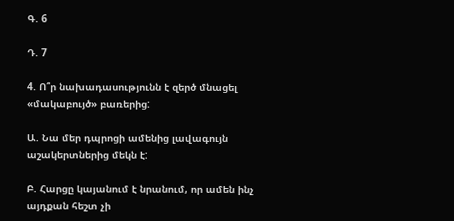Գ. 6

Դ. 7

4. Ո՞ր նախադասությունն է զերծ մնացել «մակաբույծ» բառերից:

Ա. Նա մեր դպրոցի ամենից լավագույն աշակերտներից մեկն է:

Բ. Հարցը կայանում է նրանում, որ ամեն ինչ այդքան հեշտ չի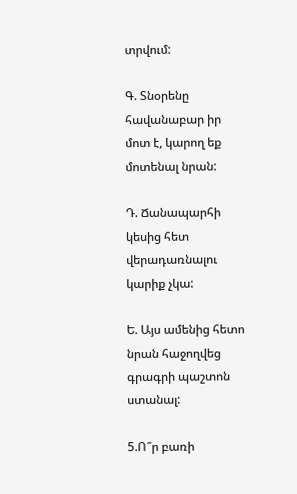տրվում:

Գ. Տնօրենը հավանաբար իր մոտ է, կարող եք մոտենալ նրան:

Դ. Ճանապարհի կեսից հետ վերադառնալու կարիք չկա:

Ե. Այս ամենից հետո նրան հաջողվեց գրագրի պաշտոն ստանալ:

5.Ո՞ր բառի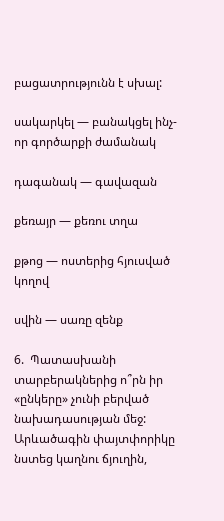բացատրությունն է սխալ:

սակարկել — բանակցել ինչ-որ գործարքի ժամանակ

դագանակ — գավազան

քեռայր — քեռու տղա

քթոց — ոստերից հյուսված կողով

սվին — սառը զենք

6.  Պատասխանի տարբերակներից ո՞րն իր «ընկերը» չունի բերված նախադասության մեջ: Արևածագին փայտփորիկը նստեց կաղնու ճյուղին,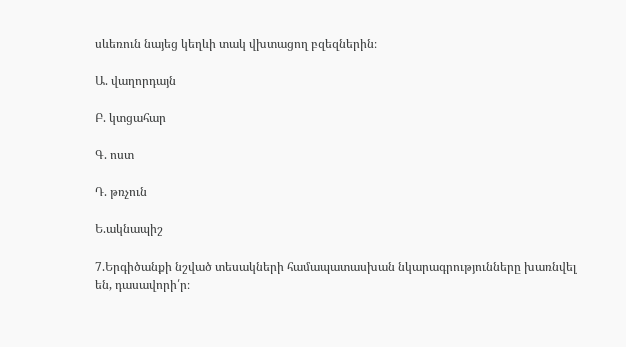սևեռուն նայեց կեղևի տակ վխտացող բզեզներին։

Ա. վաղորդայն

Բ. կտցահար

Գ. ոստ

Դ. թռչուն

Ե.ակնապիշ

7.Երգիծանքի նշված տեսակների համապատասխան նկարագրությունները խառնվել են, դասավորի՛ր։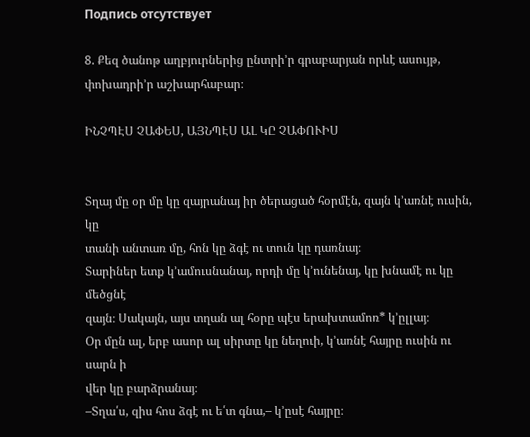Подпись отсутствует

8. Քեզ ծանոթ աղբյուրներից ընտրի’ր գրաբարյան որևէ ասույթ, փոխադրի’ր աշխարհաբար։

ԻՆՉՊԷՍ ՉԱՓԵՍ, ԱՅՆՊԷՍ ԱԼ ԿԸ ՉԱՓՈՒԻՍ


Տղայ մը օր մը կը զայրանայ իր ծերացած հօրմէն, զայն կ՚առնէ ուսին, կը
տանի անտառ մը, հոն կը ձգէ ու տուն կը դառնայ։
Տարիներ ետք կ’ամուսնանայ, որդի մը կ՚ունենայ, կը խնամէ ու կը մեծցնէ
զայն։ Սակայն, այս տղան ալ հօրը պէս երախտամոռ* կ՚ըլլայ։
Օր մըն ալ, երբ ասոր ալ սիրտը կը նեղուի, կ՚առնէ հայրը ուսին ու սարն ի
վեր կը բարձրանայ։
–Տղա՛ս, զիս հոս ձգէ ու ե՛տ գնա,– կ՚ըսէ հայրը։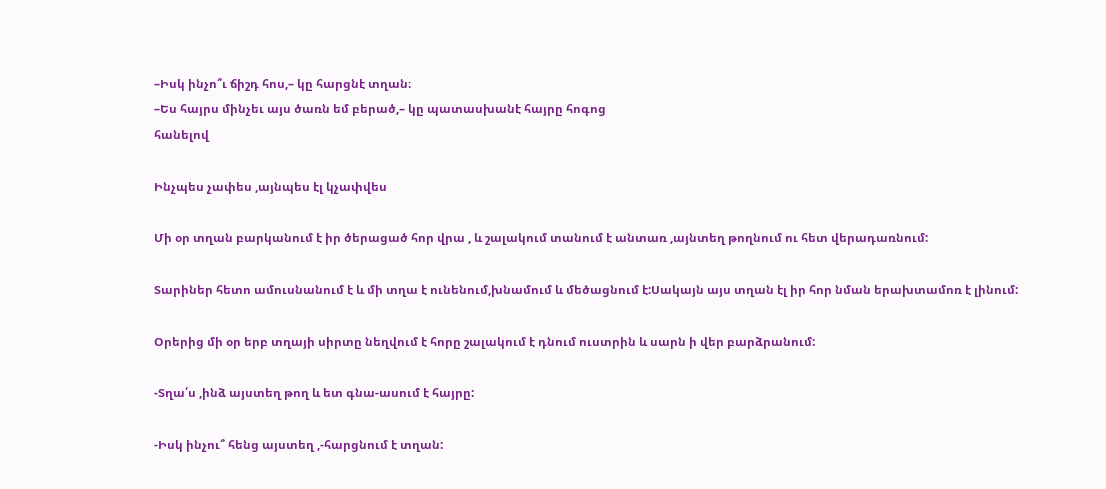–Իսկ ինչո՞ւ ճիշդ հոս,– կը հարցնէ տղան։
–Ես հայրս մինչեւ այս ծառն եմ բերած,– կը պատասխանէ հայրը հոգոց
հանելով

Ինչպես չափես ,այնպես էլ կչափվես

Մի օր տղան բարկանում է իր ծերացած հոր վրա , և շալակում տանում է անտառ ,այնտեղ թողնում ու հետ վերադառնում:

Տարիներ հետո ամուսնանում է և մի տղա է ունենում,խնամում և մեծացնում է:Սակայն այս տղան էլ իր հոր նման երախտամոռ է լինում:

Օրերից մի օր երբ տղայի սիրտը նեղվում է հորը շալակում է դնում ուստրին և սարն ի վեր բարձրանում:

-Տղա՛ս ,ինձ այստեղ թող և ետ գնա-ասում է հայրը:

-Իսկ ինչու՞ հենց այստեղ ,-հարցնում է տղան: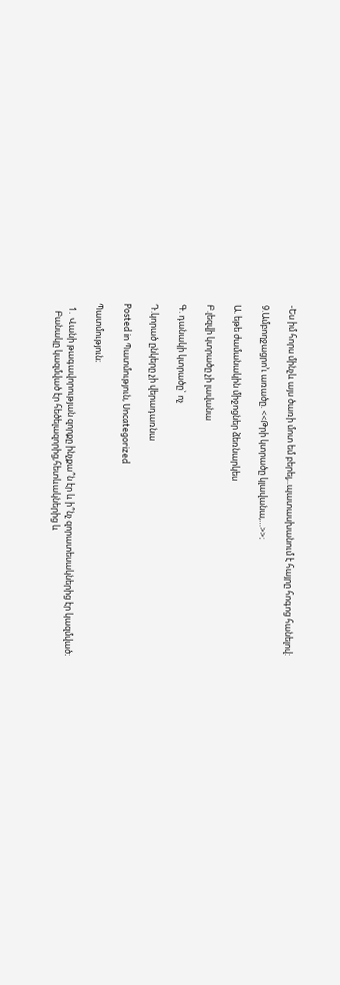-Ես իմ հորս մինչև այս ծառի մոտ եմ բերել,..պատասխանում է հայրը հոգոց հանելով:

9.Ամբողջացրո’ւ առածը. <<Թրի կտրածը կլավանա,…>>։

Ա. եթե ժամանակին միջոցներ ձեռնարկես

Բ.լեզվի կտրածը չի լավանա

Գ. դանակի կտրածը` ոչ

Դ.կորած ընկերը չի վերադառնա

Posted in Պատմություն, Uncategorized

Պատմություն։

  1.  Վանի թագավորության զորքը ինչքա՞ն էր և ի՞նչ զորատեսակներից էր կազմված։
    Բանակը կազմված էր հեծելազորից,հետևակներից և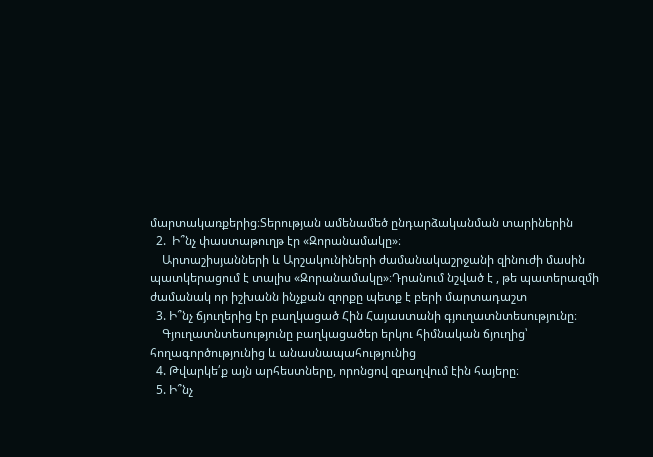մարտակառքերից։Տերության ամենամեծ ընդարձականման տարիներին
  2.  Ի՞նչ փաստաթուղթ էր «Զորանամակը»։
    Արտաշիսյանների և Արշակունիների ժամանակաշրջանի զինուժի մասին պատկերացում է տալիս «Զորանամակը»։Դրանում նշված է , թե պատերազմի ժամանակ որ իշխանն ինչքան զորքը պետք է բերի մարտադաշտ
  3. Ի՞նչ ճյուղերից էր բաղկացած Հին Հայաստանի գյուղատնտեսությունը։
    Գյուղատնտեսությունը բաղկացածեր երկու հիմնական ճյուղից՝ հողագործությունից և անասնապահությունից
  4. Թվարկե՛ք այն արհեստները, որոնցով զբաղվում էին հայերը։
  5. Ի՞նչ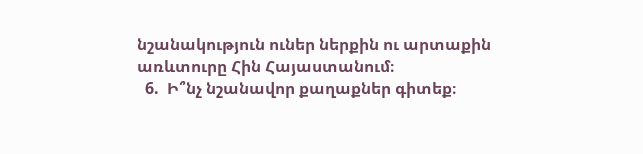նշանակություն ուներ ներքին ու արտաքին առևտուրը Հին Հայաստանում։
  6.  Ի՞նչ նշանավոր քաղաքներ գիտեք։